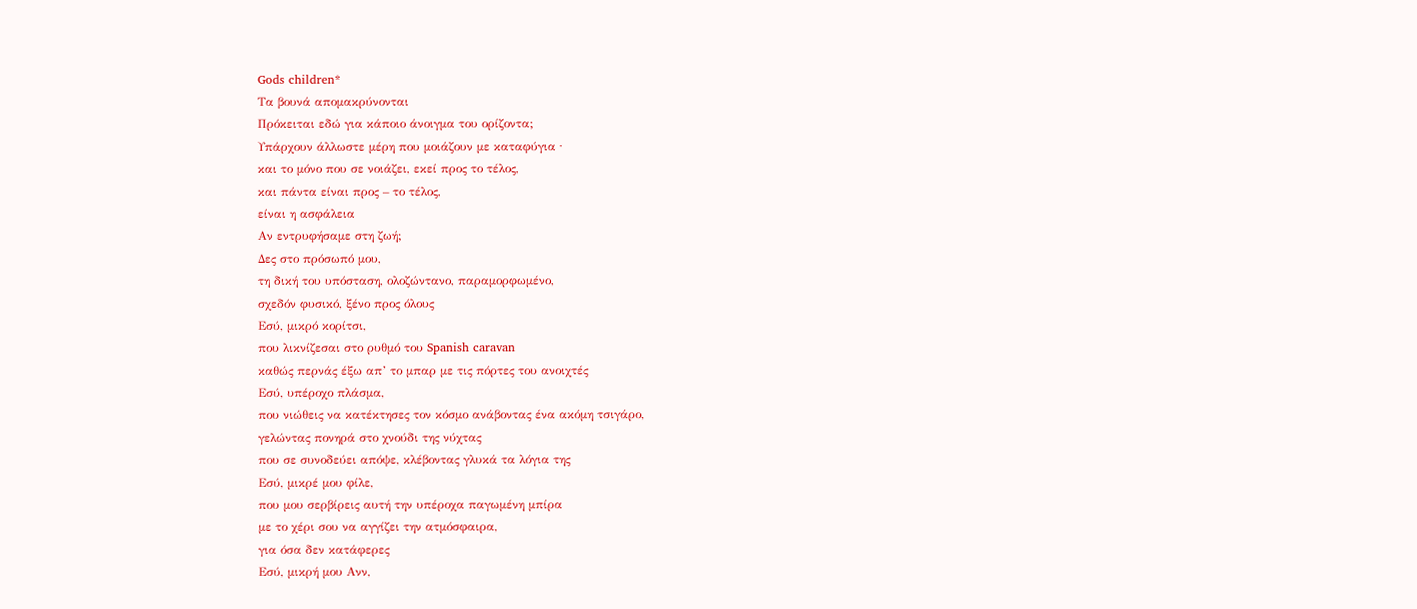Gods children*
Τα βουνά απομακρύνονται
Πρόκειται εδώ για κάποιο άνοιγμα του ορίζοντα;
Υπάρχουν άλλωστε μέρη που μοιάζουν με καταφύγια ∙
και το μόνο που σε νοιάζει, εκεί προς το τέλος,
και πάντα είναι προς – το τέλος,
είναι η ασφάλεια
Αν εντρυφήσαμε στη ζωή;
Δες στο πρόσωπό μου,
τη δική του υπόσταση, ολοζώντανο, παραμορφωμένο,
σχεδόν φυσικό, ξένο προς όλους
Εσύ, μικρό κορίτσι,
που λικνίζεσαι στο ρυθμό του Spanish caravan
καθώς περνάς έξω απ’ το μπαρ με τις πόρτες του ανοιχτές
Εσύ, υπέροχο πλάσμα,
που νιώθεις να κατέκτησες τον κόσμο ανάβοντας ένα ακόμη τσιγάρο,
γελώντας πονηρά στο χνούδι της νύχτας
που σε συνοδεύει απόψε, κλέβοντας γλυκά τα λόγια της
Εσύ, μικρέ μου φίλε,
που μου σερβίρεις αυτή την υπέροχα παγωμένη μπίρα
με το χέρι σου να αγγίζει την ατμόσφαιρα,
για όσα δεν κατάφερες
Εσύ, μικρή μου Ανν,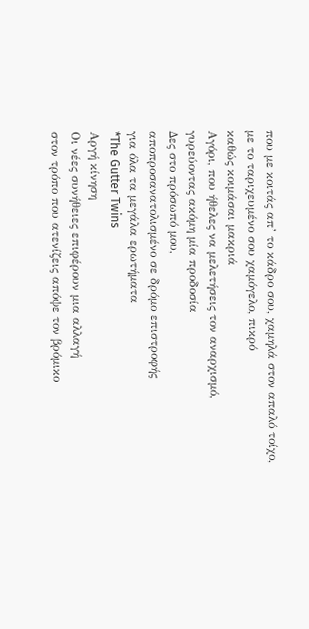που με κοιτάς απ’ το κάδρο σου, χαμηλά στον απαλό τοίχο,
με το ταριχευμένο σου χαμόγελο, πικρό
καθώς κοιμάσαι μακριά
Αγόρι, που ήθελες να μελετήσεις τον αναρχισμό,
γυρεύοντας ακόμη μία προδοσία
Δες στο πρόσωπό μου,
αποπροσανατολισμένο σε δρόμο επιστροφής
για όλα τα μεγάλα ερωτήματα
*The Gutter Twins
Αργή κίνηση
Οι νέες συνήθειες επιφέρουν μια αλλαγή
στον τρόπο που ατενίζεις απόψε τον βρόμικο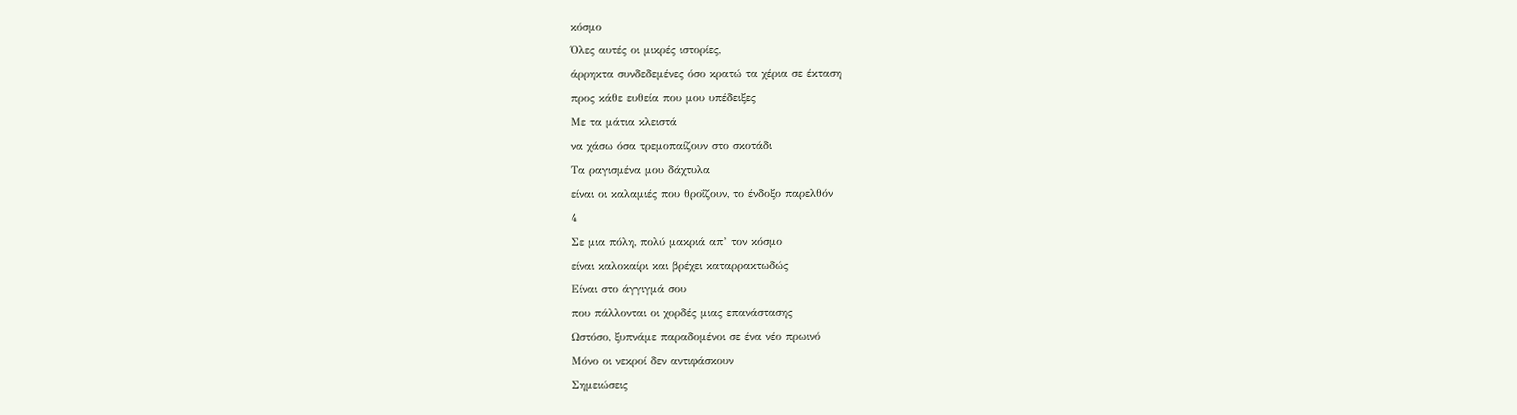κόσμο
Όλες αυτές οι μικρές ιστορίες,
άρρηκτα συνδεδεμένες όσο κρατώ τα χέρια σε έκταση
προς κάθε ευθεία που μου υπέδειξες
Με τα μάτια κλειστά
να χάσω όσα τρεμοπαίζουν στο σκοτάδι
Τα ραγισμένα μου δάχτυλα
είναι οι καλαμιές που θροΐζουν, το ένδοξο παρελθόν
4
Σε μια πόλη, πολύ μακριά απ’ τον κόσμο
είναι καλοκαίρι και βρέχει καταρρακτωδώς
Είναι στο άγγιγμά σου
που πάλλονται οι χορδές μιας επανάστασης
Ωστόσο, ξυπνάμε παραδομένοι σε ένα νέο πρωινό
Μόνο οι νεκροί δεν αντιφάσκουν
Σημειώσεις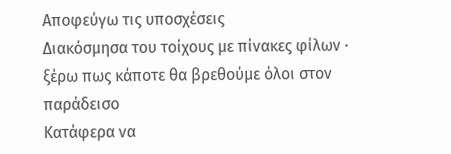Αποφεύγω τις υποσχέσεις
Διακόσμησα του τοίχους με πίνακες φίλων ∙
ξέρω πως κάποτε θα βρεθούμε όλοι στον παράδεισο
Κατάφερα να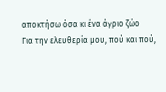αποκτήσω όσα κι ένα άγριο ζώο
Για την ελευθερία μου, πού και πού,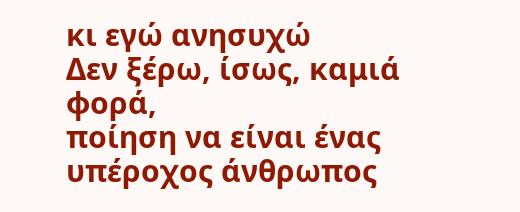κι εγώ ανησυχώ
Δεν ξέρω, ίσως, καμιά φορά,
ποίηση να είναι ένας υπέροχος άνθρωπος